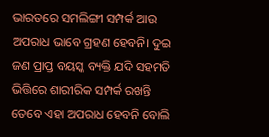ଭାରତରେ ସମଲିଙ୍ଗୀ ସମ୍ପର୍କ ଆଉ ଅପରାଧ ଭାବେ ଗ୍ରହଣ ହେବନି। ଦୁଇ ଜଣ ପ୍ରାପ୍ତ ବୟସ୍କ ବ୍ୟକ୍ତି ଯଦି ସହମତି ଭିତ୍ତିରେ ଶାରୀରିକ ସମ୍ପର୍କ ରଖନ୍ତି ତେବେ ଏହା ଅପରାଧ ହେବନି ବୋଲି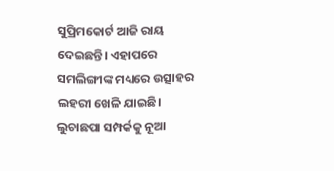ସୁପ୍ରିମକୋର୍ଟ ଆଜି ରାୟ ଦେଇଛନ୍ତି। ଏହାପରେ ସମଲିଙ୍ଗୀଙ୍କ ମଧ୍ୟରେ ଉତ୍ସାହର ଲହରୀ ଖେଳି ଯାଇଛି। ଲୁଚାଛପା ସମ୍ପର୍କକୁ ନୂଆ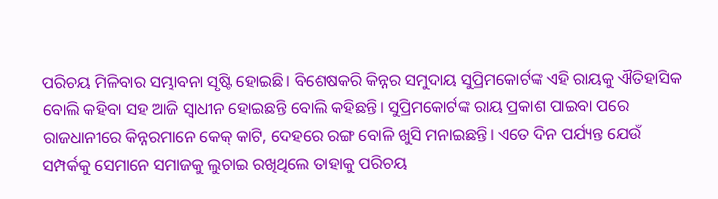ପରିଚୟ ମିଳିବାର ସମ୍ଭାବନା ସୃଷ୍ଟି ହୋଇଛି। ବିଶେଷକରି କିନ୍ନର ସମୁଦାୟ ସୁପ୍ରିମକୋର୍ଟଙ୍କ ଏହି ରାୟକୁ ଐତିହାସିକ ବୋଲି କହିବା ସହ ଆଜି ସ୍ୱାଧୀନ ହୋଇଛନ୍ତି ବୋଲି କହିଛନ୍ତି। ସୁପ୍ରିମକୋର୍ଟଙ୍କ ରାୟ ପ୍ରକାଶ ପାଇବା ପରେ ରାଜଧାନୀରେ କିନ୍ନରମାନେ କେକ୍ କାଟି, ଦେହରେ ରଙ୍ଗ ବୋଳି ଖୁସି ମନାଇଛନ୍ତି। ଏତେ ଦିନ ପର୍ଯ୍ୟନ୍ତ ଯେଉଁ ସମ୍ପର୍କକୁ ସେମାନେ ସମାଜକୁ ଲୁଚାଇ ରଖିଥିଲେ ତାହାକୁ ପରିଚୟ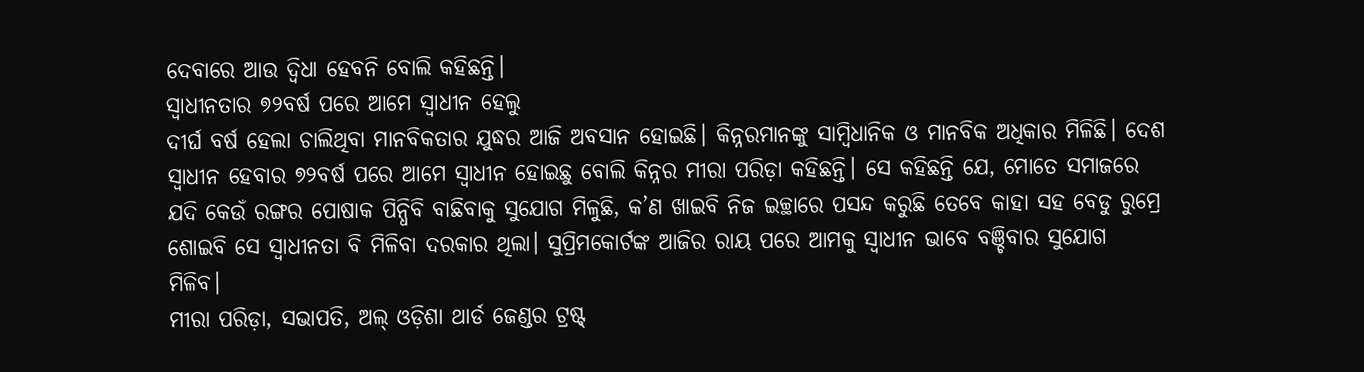ଦେବାରେ ଆଉ ଦ୍ୱିଧା ହେବନି ବୋଲି କହିଛନ୍ତି।
ସ୍ୱାଧୀନତାର ୭୨ବର୍ଷ ପରେ ଆମେ ସ୍ୱାଧୀନ ହେଲୁ
ଦୀର୍ଘ ବର୍ଷ ହେଲା ଚାଲିଥିବା ମାନବିକତାର ଯୁଦ୍ଧର ଆଜି ଅବସାନ ହୋଇଛି। କିନ୍ନରମାନଙ୍କୁ ସାମ୍ବିଧାନିକ ଓ ମାନବିକ ଅଧିକାର ମିଳିଛି। ଦେଶ ସ୍ୱାଧୀନ ହେବାର ୭୨ବର୍ଷ ପରେ ଆମେ ସ୍ୱାଧୀନ ହୋଇଛୁ ବୋଲି କିନ୍ନର ମୀରା ପରିଡ଼ା କହିଛନ୍ତି। ସେ କହିଛନ୍ତି ଯେ, ମୋତେ ସମାଜରେ ଯଦି କେଉଁ ରଙ୍ଗର ପୋଷାକ ପିନ୍ଧିବି ବାଛିବାକୁ ସୁଯୋଗ ମିଳୁଛି, କ’ଣ ଖାଇବି ନିଜ ଇଚ୍ଛାରେ ପସନ୍ଦ କରୁଛି ତେବେ କାହା ସହ ବେଡୁ ରୁମ୍ରେ ଶୋଇବି ସେ ସ୍ୱାଧୀନତା ବି ମିଳିବା ଦରକାର ଥିଲା। ସୁପ୍ରିମକୋର୍ଟଙ୍କ ଆଜିର ରାୟ ପରେ ଆମକୁ ସ୍ୱାଧୀନ ଭାବେ ବଞ୍ଚିବାର ସୁଯୋଗ ମିଳିବ।
ମୀରା ପରିଡ଼ା, ସଭାପତି, ଅଲ୍ ଓଡ଼ିଶା ଥାର୍ଡ ଜେଣ୍ଡର ଟ୍ରଷ୍ଟ୍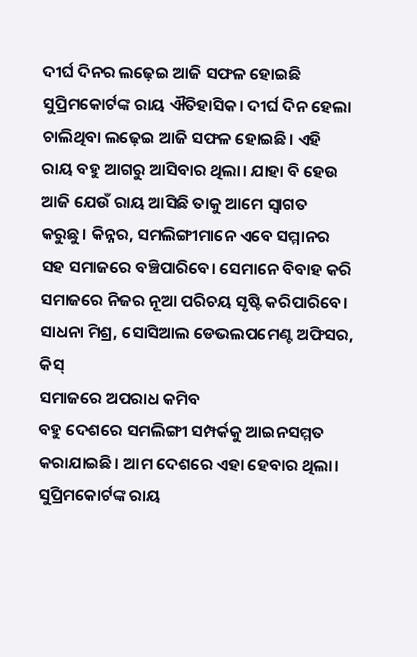ଦୀର୍ଘ ଦିନର ଲଢ଼େଇ ଆଜି ସଫଳ ହୋଇଛି
ସୁପ୍ରିମକୋର୍ଟଙ୍କ ରାୟ ଐତିହାସିକ। ଦୀର୍ଘ ଦିନ ହେଲା ଚାଲିଥିବା ଲଢ଼େଇ ଆଜି ସଫଳ ହୋଇଛି। ଏହି ରାୟ ବହୁ ଆଗରୁ ଆସିବାର ଥିଲା। ଯାହା ବି ହେଉ ଆଜି ଯେଉଁ ରାୟ ଆସିଛି ତାକୁ ଆମେ ସ୍ୱାଗତ କରୁଛୁ। କିନ୍ନର, ସମଲିଙ୍ଗୀମାନେ ଏବେ ସମ୍ମାନର ସହ ସମାଜରେ ବଞ୍ଚିପାରିବେ। ସେମାନେ ବିବାହ କରି ସମାଜରେ ନିଜର ନୂଆ ପରିଚୟ ସୃଷ୍ଟି କରିପାରିବେ।
ସାଧନା ମିଶ୍ର, ସୋସିଆଲ ଡେଭଲପମେଣ୍ଟ ଅଫିସର, କିସ୍
ସମାଜରେ ଅପରାଧ କମିବ
ବହୁ ଦେଶରେ ସମଲିଙ୍ଗୀ ସମ୍ପର୍କକୁ ଆଇନସମ୍ମତ କରାଯାଇଛି। ଆମ ଦେଶରେ ଏହା ହେବାର ଥିଲା। ସୁପ୍ରିମକୋର୍ଟଙ୍କ ରାୟ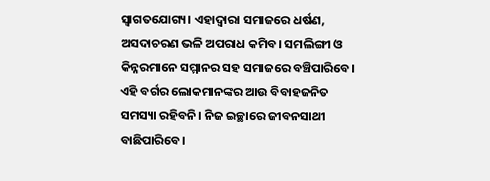ସ୍ୱାଗତଯୋଗ୍ୟ। ଏହାଦ୍ୱାରା ସମାଜରେ ଧର୍ଷଣ, ଅସଦାଚରଣ ଭଳି ଅପରାଧ କମିବ। ସମଲିଙ୍ଗୀ ଓ କିନ୍ନରମାନେ ସମ୍ମାନର ସହ ସମାଜରେ ବଞ୍ଚିପାରିବେ। ଏହି ବର୍ଗର ଲୋକମାନଙ୍କର ଆଉ ବିବାହଜନିତ ସମସ୍ୟା ରହିବନି। ନିଜ ଇଚ୍ଛାରେ ଜୀବନସାଥୀ ବାଛିପାରିବେ।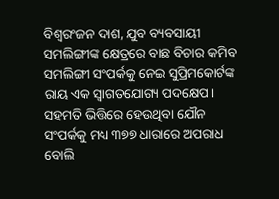ବିଶ୍ୱରଂଜନ ଦାଶ, ଯୁବ ବ୍ୟବସାୟୀ
ସମଲିଙ୍ଗୀଙ୍କ କ୍ଷେତ୍ରରେ ବାଛ ବିଚାର କମିବ
ସମଲିଙ୍ଗୀ ସଂପର୍କକୁ ନେଇ ସୁପ୍ରିମକୋର୍ଟଙ୍କ ରାୟ ଏକ ସ୍ୱାଗତଯୋଗ୍ୟ ପଦକ୍ଷେପ। ସହମତି ଭିତ୍ତିରେ ହେଉଥିବା ଯୌନ ସଂପର୍କକୁ ମଧ୍ୟ ୩୭୭ ଧାରାରେ ଅପରାଧ ବୋଲି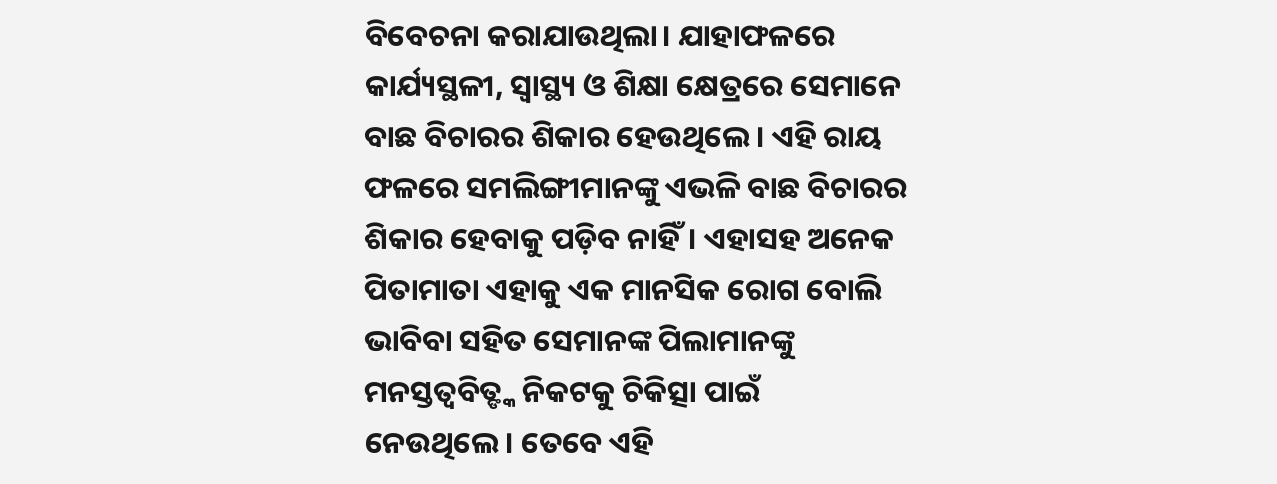ବିବେଚନା କରାଯାଉଥିଲା। ଯାହାଫଳରେ କାର୍ଯ୍ୟସ୍ଥଳୀ, ସ୍ୱାସ୍ଥ୍ୟ ଓ ଶିକ୍ଷା କ୍ଷେତ୍ରରେ ସେମାନେ ବାଛ ବିଚାରର ଶିକାର ହେଉଥିଲେ। ଏହି ରାୟ ଫଳରେ ସମଲିଙ୍ଗୀମାନଙ୍କୁ ଏଭଳି ବାଛ ବିଚାରର ଶିକାର ହେବାକୁ ପଡ଼ିବ ନାହିଁ। ଏହାସହ ଅନେକ ପିତାମାତା ଏହାକୁ ଏକ ମାନସିକ ରୋଗ ବୋଲି ଭାବିବା ସହିତ ସେମାନଙ୍କ ପିଲାମାନଙ୍କୁ ମନସ୍ତତ୍ୱବିତ୍ଙ୍କ ନିକଟକୁ ଚିକିତ୍ସା ପାଇଁ ନେଉଥିଲେ। ତେବେ ଏହି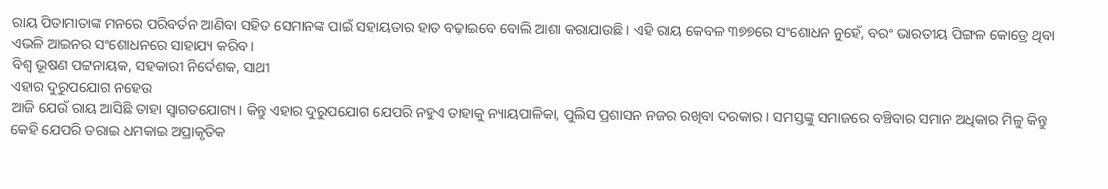ରାୟ ପିତାମାତାଙ୍କ ମନରେ ପରିବର୍ତନ ଆଣିବା ସହିତ ସେମାନଙ୍କ ପାଇଁ ସହାୟତାର ହାତ ବଢ଼ାଇବେ ବୋଲି ଆଶା କରାଯାଉଛି। ଏହି ରାୟ କେବଳ ୩୭୭ରେ ସଂଶୋଧନ ନୁହେଁ, ବରଂ ଭାରତୀୟ ପିଙ୍ଗଳ କୋଡ୍ରେ ଥିବା ଏଭଳି ଆଇନର ସଂଶୋଧନରେ ସାହାଯ୍ୟ କରିବ।
ବିଶ୍ୱ ଭୂଷଣ ପଟ୍ଟନାୟକ, ସହକାରୀ ନିର୍ଦେଶକ, ସାଥୀ
ଏହାର ଦୁରୁପଯୋଗ ନହେଉ
ଆଜି ଯେଉଁ ରାୟ ଆସିଛି ତାହା ସ୍ୱାଗତଯୋଗ୍ୟ। କିନ୍ତୁ ଏହାର ଦୁରୁପଯୋଗ ଯେପରି ନହୁଏ ତାହାକୁ ନ୍ୟାୟପାଳିକା, ପୁଲିସ ପ୍ରଶାସନ ନଜର ରଖିବା ଦରକାର। ସମସ୍ତଙ୍କୁ ସମାଜରେ ବଞ୍ଚିବାର ସମାନ ଅଧିକାର ମିଳୁ କିନ୍ତୁ କେହି ଯେପରି ଡରାଇ ଧମକାଇ ଅପ୍ରାକୃତିକ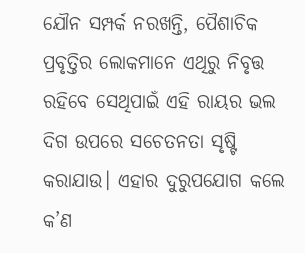ଯୌନ ସମ୍ପର୍କ ନରଖନ୍ତି, ପୈଶାଚିକ ପ୍ରବୃତ୍ତିର ଲୋକମାନେ ଏଥିରୁ ନିବୃତ୍ତ ରହିବେ ସେଥିପାଇଁ ଏହି ରାୟର ଭଲ ଦିଗ ଉପରେ ସଚେତନତା ସୃଷ୍ଟି କରାଯାଉ। ଏହାର ଦୁରୁପଯୋଗ କଲେ କ’ଣ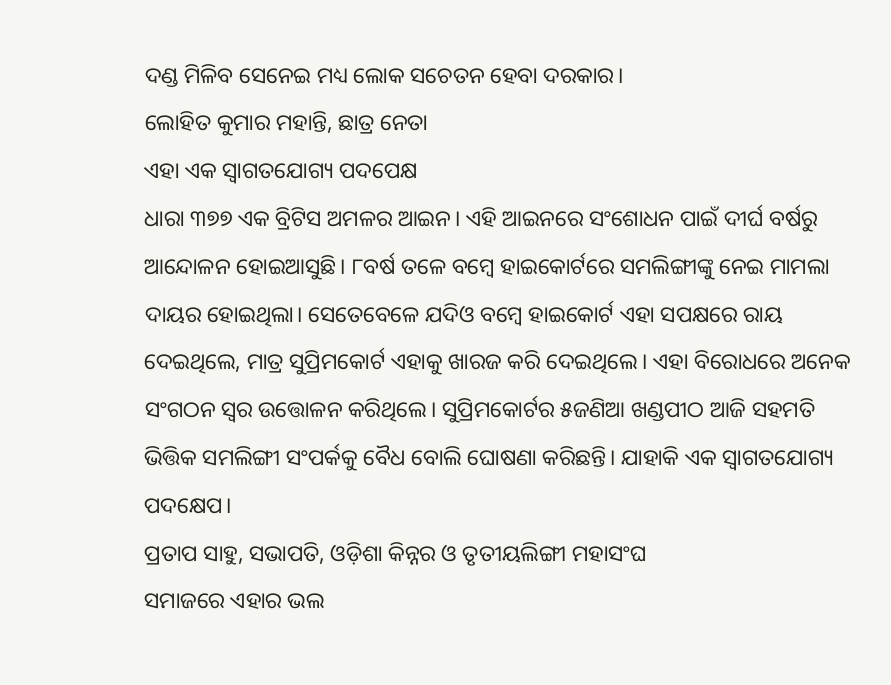ଦଣ୍ଡ ମିଳିବ ସେନେଇ ମଧ୍ୟ ଲୋକ ସଚେତନ ହେବା ଦରକାର।
ଲୋହିତ କୁମାର ମହାନ୍ତି, ଛାତ୍ର ନେତା
ଏହା ଏକ ସ୍ୱାଗତଯୋଗ୍ୟ ପଦପେକ୍ଷ
ଧାରା ୩୭୭ ଏକ ବ୍ରିଟିସ ଅମଳର ଆଇନ। ଏହି ଆଇନରେ ସଂଶୋଧନ ପାଇଁ ଦୀର୍ଘ ବର୍ଷରୁ ଆନ୍ଦୋଳନ ହୋଇଆସୁଛି। ୮ବର୍ଷ ତଳେ ବମ୍ବେ ହାଇକୋର୍ଟରେ ସମଲିଙ୍ଗୀଙ୍କୁ ନେଇ ମାମଲା ଦାୟର ହୋଇଥିଲା। ସେତେବେଳେ ଯଦିଓ ବମ୍ବେ ହାଇକୋର୍ଟ ଏହା ସପକ୍ଷରେ ରାୟ ଦେଇଥିଲେ, ମାତ୍ର ସୁପ୍ରିମକୋର୍ଟ ଏହାକୁ ଖାରଜ କରି ଦେଇଥିଲେ। ଏହା ବିରୋଧରେ ଅନେକ ସଂଗଠନ ସ୍ୱର ଉତ୍ତୋଳନ କରିଥିଲେ। ସୁପ୍ରିମକୋର୍ଟର ୫ଜଣିଆ ଖଣ୍ଡପୀଠ ଆଜି ସହମତି ଭିତ୍ତିକ ସମଲିଙ୍ଗୀ ସଂପର୍କକୁ ବୈଧ ବୋଲି ଘୋଷଣା କରିଛନ୍ତି। ଯାହାକି ଏକ ସ୍ୱାଗତଯୋଗ୍ୟ ପଦକ୍ଷେପ।
ପ୍ରତାପ ସାହୁ, ସଭାପତି, ଓଡ଼ିଶା କିନ୍ନର ଓ ତୃତୀୟଲିଙ୍ଗୀ ମହାସଂଘ
ସମାଜରେ ଏହାର ଭଲ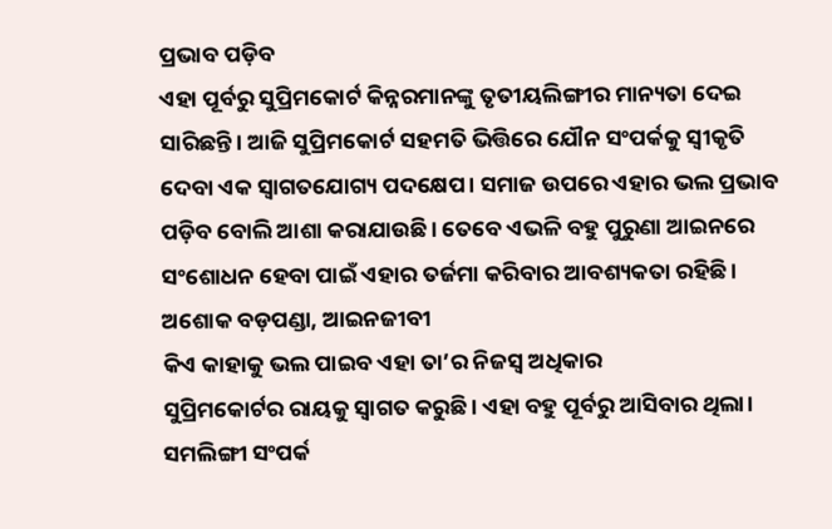ପ୍ରଭାବ ପଡ଼ିବ
ଏହା ପୂର୍ବରୁ ସୁପ୍ରିମକୋର୍ଟ କିନ୍ନରମାନଙ୍କୁ ତୃତୀୟଲିଙ୍ଗୀର ମାନ୍ୟତା ଦେଇ ସାରିଛନ୍ତି। ଆଜି ସୁପ୍ରିମକୋର୍ଟ ସହମତି ଭିତ୍ତିରେ ଯୌନ ସଂପର୍କକୁ ସ୍ୱୀକୃତି ଦେବା ଏକ ସ୍ୱାଗତଯୋଗ୍ୟ ପଦକ୍ଷେପ। ସମାଜ ଉପରେ ଏହାର ଭଲ ପ୍ରଭାବ ପଡ଼ିବ ବୋଲି ଆଶା କରାଯାଉଛି। ତେବେ ଏଭଳି ବହୁ ପୁରୁଣା ଆଇନରେ ସଂଶୋଧନ ହେବା ପାଇଁ ଏହାର ତର୍ଜମା କରିବାର ଆବଶ୍ୟକତା ରହିଛି।
ଅଶୋକ ବଡ଼ପଣ୍ଡା, ଆଇନଜୀବୀ
କିଏ କାହାକୁ ଭଲ ପାଇବ ଏହା ତା’ର ନିଜସ୍ୱ ଅଧିକାର
ସୁପ୍ରିମକୋର୍ଟର ରାୟକୁ ସ୍ୱାଗତ କରୁଛି। ଏହା ବହୁ ପୂର୍ବରୁ ଆସିବାର ଥିଲା। ସମଲିଙ୍ଗୀ ସଂପର୍କ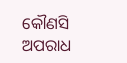କୌଣସି ଅପରାଧ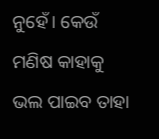ନୁହେଁ। କେଉଁ ମଣିଷ କାହାକୁ ଭଲ ପାଇବ ତାହା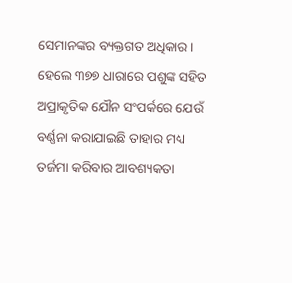ସେମାନଙ୍କର ବ୍ୟକ୍ତଗତ ଅଧିକାର। ହେଲେ ୩୭୭ ଧାରାରେ ପଶୁଙ୍କ ସହିତ ଅପ୍ରାକୃତିକ ଯୌନ ସଂପର୍କରେ ଯେଉଁ ବର୍ଣ୍ଣନା କରାଯାଇଛି ତାହାର ମଧ୍ୟ ତର୍ଜମା କରିବାର ଆବଶ୍ୟକତା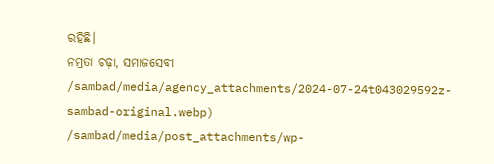ରହିଛି।
ନମ୍ରତା ଚଢ଼ା, ସମାଜସେବୀ
/sambad/media/agency_attachments/2024-07-24t043029592z-sambad-original.webp)
/sambad/media/post_attachments/wp-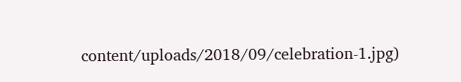content/uploads/2018/09/celebration-1.jpg)